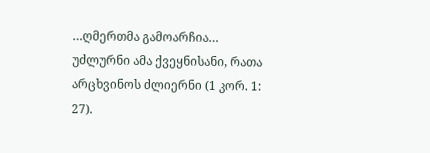…ღმერთმა გამოარჩია… უძლურნი ამა ქვეყნისანი, რათა არცხვინოს ძლიერნი (1 კორ. 1: 27).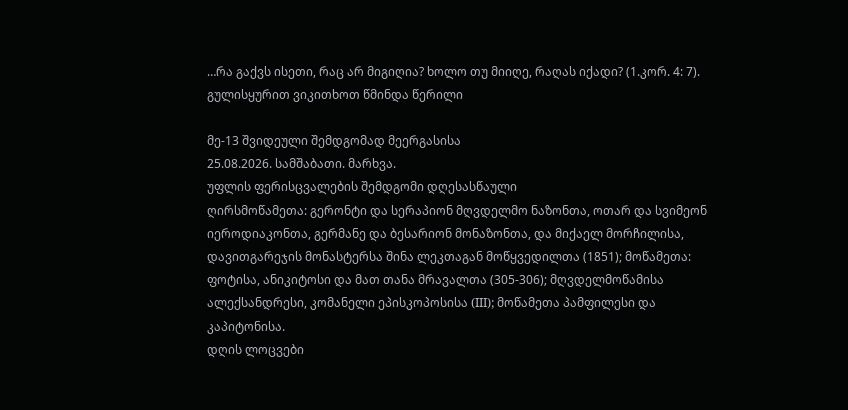…რა გაქვს ისეთი, რაც არ მიგიღია? ხოლო თუ მიიღე, რაღას იქადი? (1.კორ. 4: 7).
გულისყურით ვიკითხოთ წმინდა წერილი

მე-13 შვიდეული შემდგომად მეერგასისა
25.08.2026. სამშაბათი. მარხვა.
უფლის ფერისცვალების შემდგომი დღესასწაული
ღირსმოწამეთა: გერონტი და სერაპიონ მღვდელმო ნაზონთა, ოთარ და სვიმეონ იეროდიაკონთა, გერმანე და ბესარიონ მონაზონთა, და მიქაელ მორჩილისა, დავითგარეჯის მონასტერსა შინა ლეკთაგან მოწყვედილთა (1851); მოწამეთა: ფოტისა, ანიკიტოსი და მათ თანა მრავალთა (305-306); მღვდელმოწამისა ალექსანდრესი, კომანელი ეპისკოპოსისა (III); მოწამეთა პამფილესი და კაპიტონისა.
დღის ლოცვები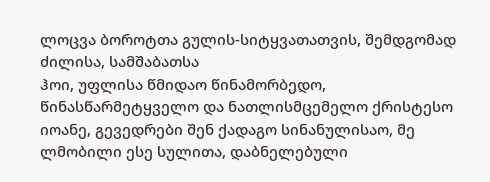ლოცვა ბოროტთა გულის-სიტყვათათვის, შემდგომად ძილისა, სამშაბათსა
ჰოი, უფლისა წმიდაო წინამორბედო, წინასწარმეტყველო და ნათლისმცემელო ქრისტესო იოანე, გევედრები შენ ქადაგო სინანულისაო, მე ლმობილი ესე სულითა, დაბნელებული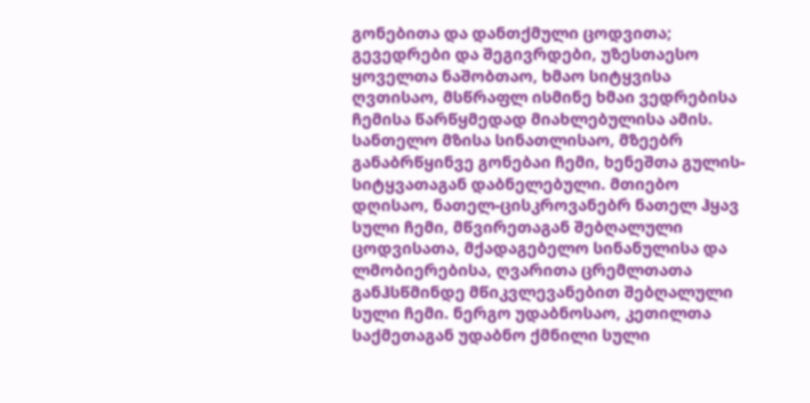გონებითა და დანთქმული ცოდვითა; გევედრები და შეგივრდები, უზესთაესო ყოველთა ნაშობთაო, ხმაო სიტყვისა ღვთისაო, მსწრაფლ ისმინე ხმაი ვედრებისა ჩემისა წარწყმედად მიახლებულისა ამის. სანთელო მზისა სინათლისაო, მზეებრ განაბრწყინვე გონებაი ჩემი, ხენეშთა გულის-სიტყვათაგან დაბნელებული. მთიებო დღისაო, ნათელ-ცისკროვანებრ ნათელ ჰყავ სული ჩემი, მწვირეთაგან შებღალული ცოდვისათა, მქადაგებელო სინანულისა და ლმობიერებისა, ღვარითა ცრემლთათა განჰსწმინდე მწიკვლევანებით შებღალული სული ჩემი. ნერგო უდაბნოსაო, კეთილთა საქმეთაგან უდაბნო ქმნილი სული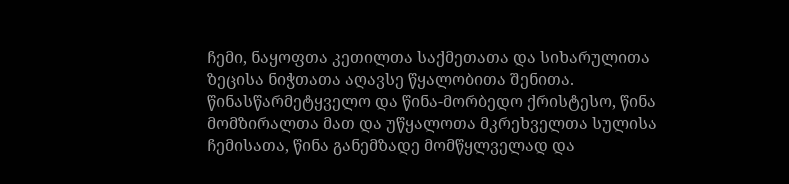ჩემი, ნაყოფთა კეთილთა საქმეთათა და სიხარულითა ზეცისა ნიჭთათა აღავსე წყალობითა შენითა. წინასწარმეტყველო და წინა-მორბედო ქრისტესო, წინა მომზირალთა მათ და უწყალოთა მკრეხველთა სულისა ჩემისათა, წინა განემზადე მომწყლველად და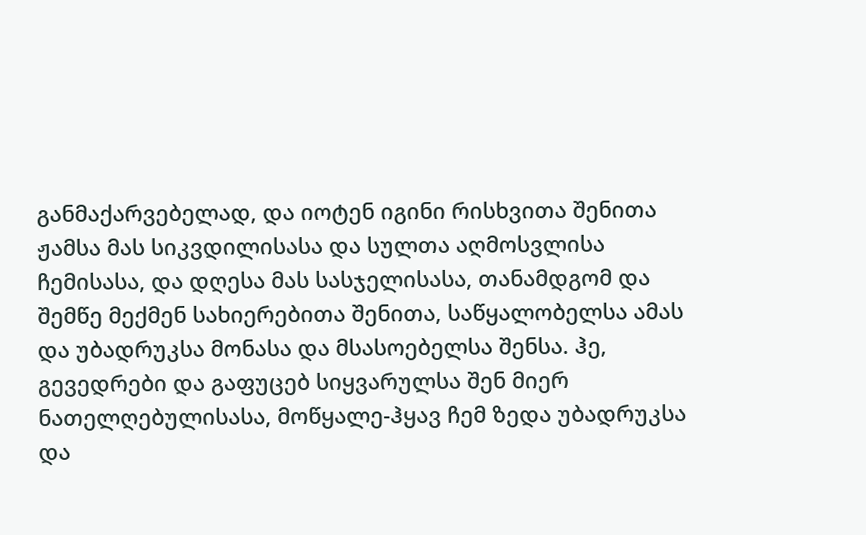განმაქარვებელად, და იოტენ იგინი რისხვითა შენითა ჟამსა მას სიკვდილისასა და სულთა აღმოსვლისა ჩემისასა, და დღესა მას სასჯელისასა, თანამდგომ და შემწე მექმენ სახიერებითა შენითა, საწყალობელსა ამას და უბადრუკსა მონასა და მსასოებელსა შენსა. ჰე, გევედრები და გაფუცებ სიყვარულსა შენ მიერ ნათელღებულისასა, მოწყალე-ჰყავ ჩემ ზედა უბადრუკსა და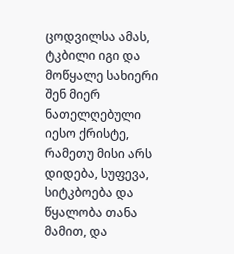ცოდვილსა ამას, ტკბილი იგი და მოწყალე სახიერი შენ მიერ ნათელღებული იესო ქრისტე, რამეთუ მისი არს დიდება, სუფევა, სიტკბოება და წყალობა თანა მამით, და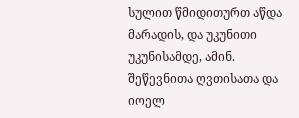სულით წმიდითურთ აწდა მარადის, და უკუნითი უკუნისამდე, ამინ.
შეწევნითა ღვთისათა და იოელ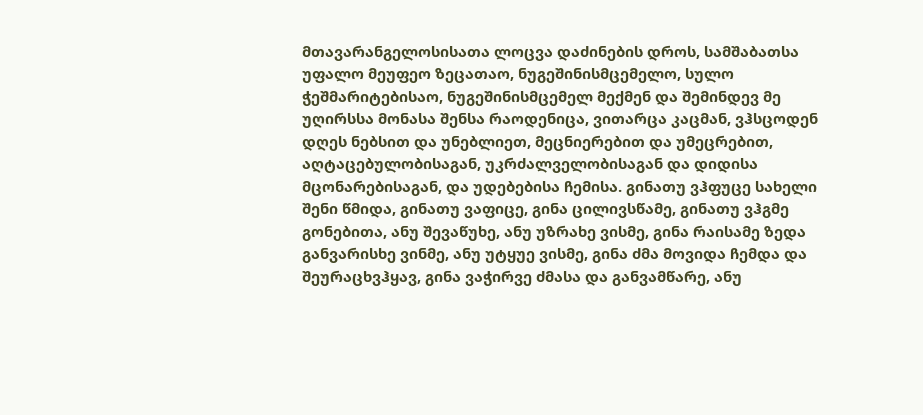მთავარანგელოსისათა ლოცვა დაძინების დროს, სამშაბათსა
უფალო მეუფეო ზეცათაო, ნუგეშინისმცემელო, სულო ჭეშმარიტებისაო, ნუგეშინისმცემელ მექმენ და შემინდევ მე უღირსსა მონასა შენსა რაოდენიცა, ვითარცა კაცმან, ვჰსცოდენ დღეს ნებსით და უნებლიეთ, მეცნიერებით და უმეცრებით, აღტაცებულობისაგან, უკრძალველობისაგან და დიდისა მცონარებისაგან, და უდებებისა ჩემისა. გინათუ ვჰფუცე სახელი შენი წმიდა, გინათუ ვაფიცე, გინა ცილივსწამე, გინათუ ვჰგმე გონებითა, ანუ შევაწუხე, ანუ უზრახე ვისმე, გინა რაისამე ზედა განვარისხე ვინმე, ანუ უტყუე ვისმე, გინა ძმა მოვიდა ჩემდა და შეურაცხვჰყავ, გინა ვაჭირვე ძმასა და განვამწარე, ანუ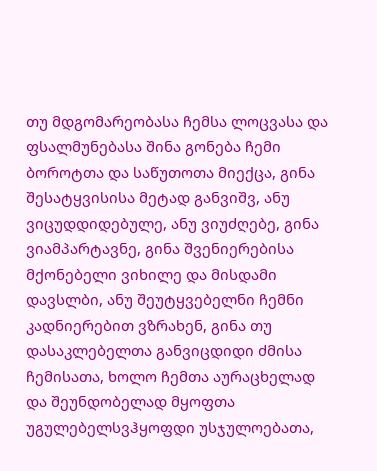თუ მდგომარეობასა ჩემსა ლოცვასა და ფსალმუნებასა შინა გონება ჩემი ბოროტთა და საწუთოთა მიექცა, გინა შესატყვისისა მეტად განვიშვ, ანუ ვიცუდდიდებულე, ანუ ვიუძღებე, გინა ვიამპარტავნე, გინა შვენიერებისა მქონებელი ვიხილე და მისდამი დავსლბი, ანუ შეუტყვებელნი ჩემნი კადნიერებით ვზრახენ, გინა თუ დასაკლებელთა განვიცდიდი ძმისა ჩემისათა, ხოლო ჩემთა აურაცხელად და შეუნდობელად მყოფთა უგულებელსვჰყოფდი უსჯულოებათა,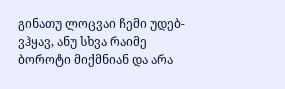გინათუ ლოცვაი ჩემი უდებ-ვჰყავ, ანუ სხვა რაიმე ბოროტი მიქმნიან და არა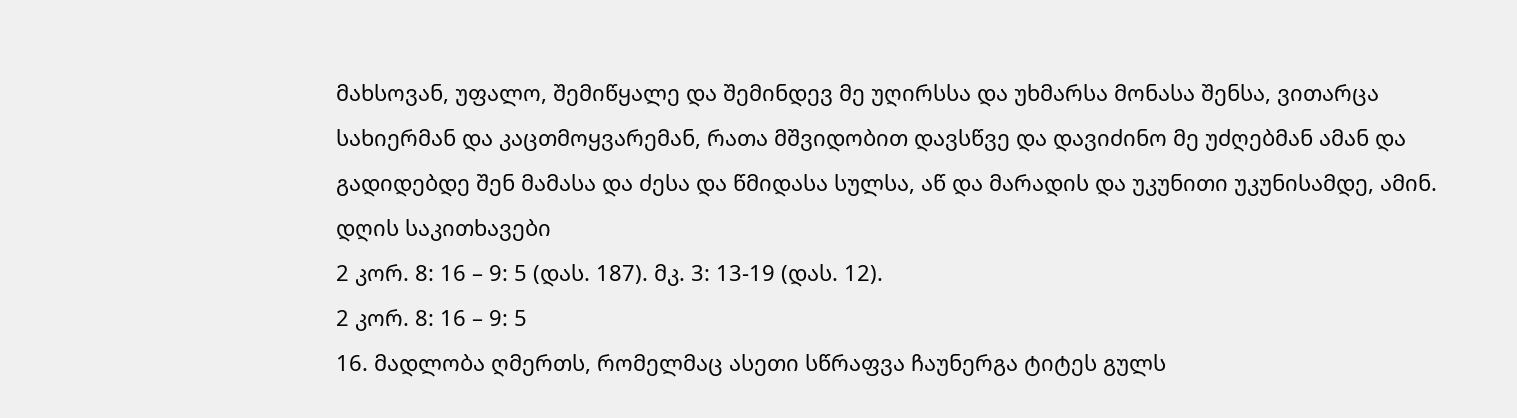მახსოვან, უფალო, შემიწყალე და შემინდევ მე უღირსსა და უხმარსა მონასა შენსა, ვითარცა სახიერმან და კაცთმოყვარემან, რათა მშვიდობით დავსწვე და დავიძინო მე უძღებმან ამან და გადიდებდე შენ მამასა და ძესა და წმიდასა სულსა, აწ და მარადის და უკუნითი უკუნისამდე, ამინ.
დღის საკითხავები
2 კორ. 8: 16 – 9: 5 (დას. 187). მკ. 3: 13-19 (დას. 12).
2 კორ. 8: 16 – 9: 5
16. მადლობა ღმერთს, რომელმაც ასეთი სწრაფვა ჩაუნერგა ტიტეს გულს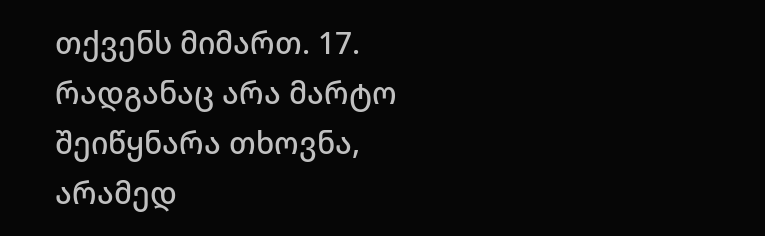თქვენს მიმართ. 17. რადგანაც არა მარტო შეიწყნარა თხოვნა, არამედ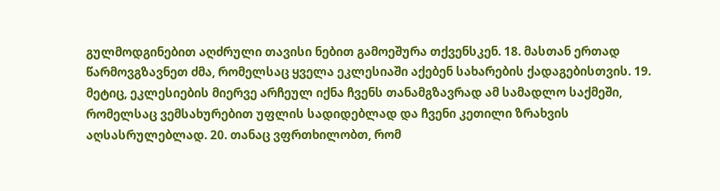გულმოდგინებით აღძრული თავისი ნებით გამოეშურა თქვენსკენ. 18. მასთან ერთად წარმოვგზავნეთ ძმა, რომელსაც ყველა ეკლესიაში აქებენ სახარების ქადაგებისთვის. 19. მეტიც, ეკლესიების მიერვე არჩეულ იქნა ჩვენს თანამგზავრად ამ სამადლო საქმეში, რომელსაც ვემსახურებით უფლის სადიდებლად და ჩვენი კეთილი ზრახვის აღსასრულებლად. 20. თანაც ვფრთხილობთ, რომ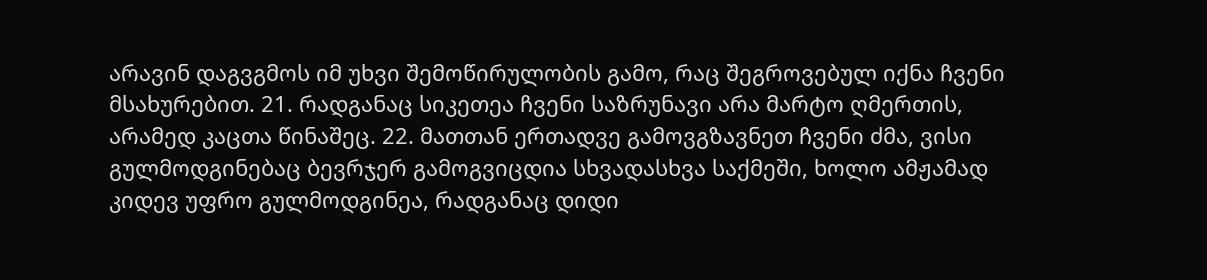არავინ დაგვგმოს იმ უხვი შემოწირულობის გამო, რაც შეგროვებულ იქნა ჩვენი მსახურებით. 21. რადგანაც სიკეთეა ჩვენი საზრუნავი არა მარტო ღმერთის, არამედ კაცთა წინაშეც. 22. მათთან ერთადვე გამოვგზავნეთ ჩვენი ძმა, ვისი გულმოდგინებაც ბევრჯერ გამოგვიცდია სხვადასხვა საქმეში, ხოლო ამჟამად კიდევ უფრო გულმოდგინეა, რადგანაც დიდი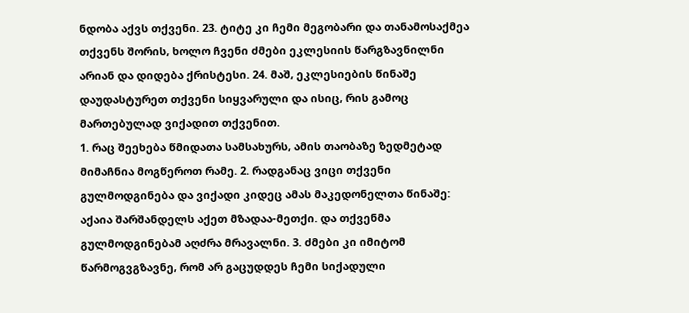ნდობა აქვს თქვენი. 23. ტიტე კი ჩემი მეგობარი და თანამოსაქმეა თქვენს შორის, ხოლო ჩვენი ძმები ეკლესიის წარგზავნილნი არიან და დიდება ქრისტესი. 24. მაშ, ეკლესიების წინაშე დაუდასტურეთ თქვენი სიყვარული და ისიც, რის გამოც მართებულად ვიქადით თქვენით.
1. რაც შეეხება წმიდათა სამსახურს, ამის თაობაზე ზედმეტად მიმაჩნია მოგწეროთ რამე. 2. რადგანაც ვიცი თქვენი გულმოდგინება და ვიქადი კიდეც ამას მაკედონელთა წინაშე: აქაია შარშანდელს აქეთ მზადაა-მეთქი. და თქვენმა გულმოდგინებამ აღძრა მრავალნი. 3. ძმები კი იმიტომ წარმოგვგზავნე, რომ არ გაცუდდეს ჩემი სიქადული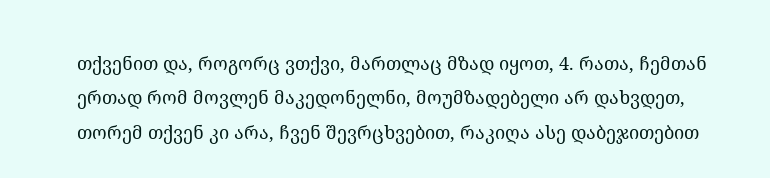თქვენით და, როგორც ვთქვი, მართლაც მზად იყოთ, 4. რათა, ჩემთან ერთად რომ მოვლენ მაკედონელნი, მოუმზადებელი არ დახვდეთ, თორემ თქვენ კი არა, ჩვენ შევრცხვებით, რაკიღა ასე დაბეჯითებით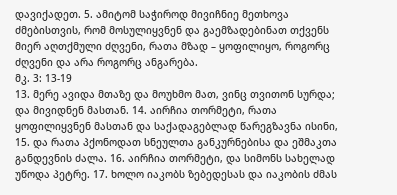დავიქადეთ. 5. ამიტომ საჭიროდ მივიჩნიე მეთხოვა ძმებისთვის, რომ მოსულიყვნენ და გაემზადებინათ თქვენს მიერ აღთქმული ძღვენი, რათა მზად – ყოფილიყო, როგორც ძღვენი და არა როგორც ანგარება.
მკ. 3: 13-19
13. მერე ავიდა მთაზე და მოუხმო მათ, ვინც თვითონ სურდა; და მივიდნენ მასთან. 14. აირჩია თორმეტი, რათა ყოფილიყვნენ მასთან და საქადაგებლად წარეგზავნა ისინი, 15. და რათა პქონოდათ სნეულთა განკურნებისა და ეშმაკთა განდევნის ძალა. 16. აირჩია თორმეტი, და სიმონს სახელად უწოდა პეტრე. 17. ხოლო იაკობს ზებედესას და იაკობის ძმას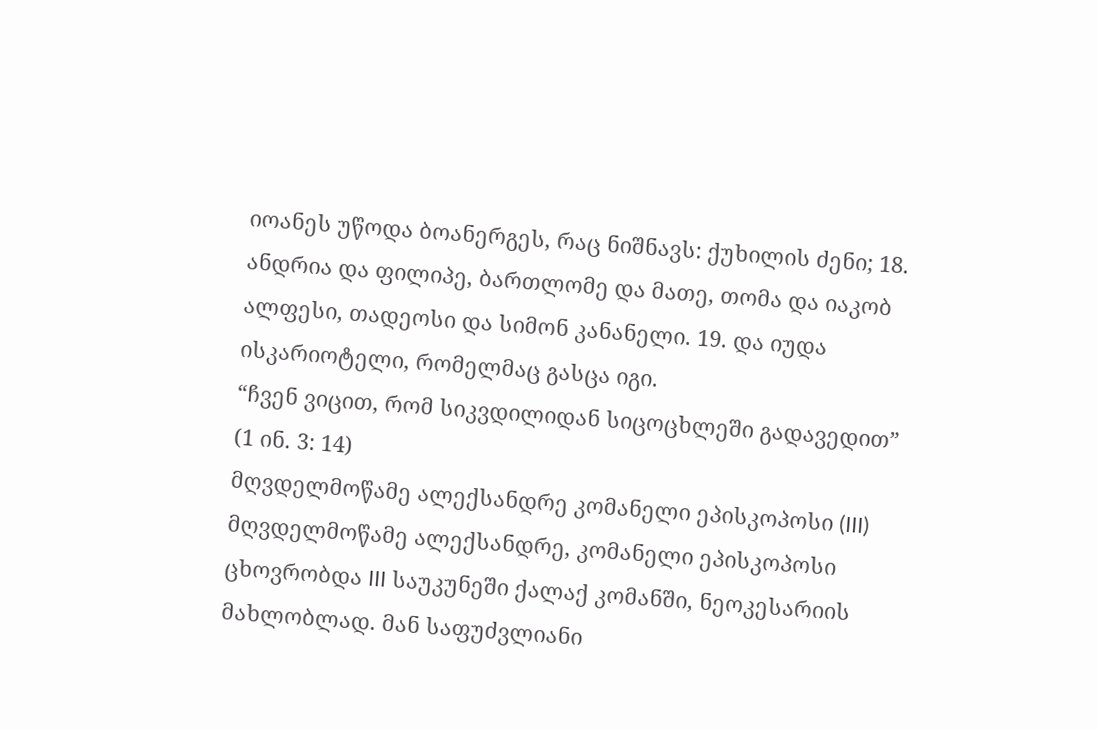იოანეს უწოდა ბოანერგეს, რაც ნიშნავს: ქუხილის ძენი; 18. ანდრია და ფილიპე, ბართლომე და მათე, თომა და იაკობ ალფესი, თადეოსი და სიმონ კანანელი. 19. და იუდა ისკარიოტელი, რომელმაც გასცა იგი.
“ჩვენ ვიცით, რომ სიკვდილიდან სიცოცხლეში გადავედით”
(1 ინ. 3: 14)
მღვდელმოწამე ალექსანდრე კომანელი ეპისკოპოსი (III)
მღვდელმოწამე ალექსანდრე, კომანელი ეპისკოპოსი ცხოვრობდა III საუკუნეში ქალაქ კომანში, ნეოკესარიის მახლობლად. მან საფუძვლიანი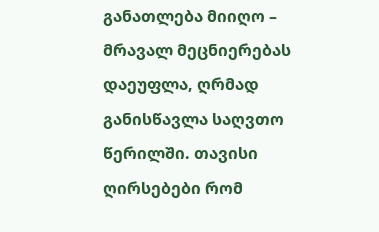განათლება მიიღო – მრავალ მეცნიერებას დაეუფლა, ღრმად განისწავლა საღვთო წერილში. თავისი ღირსებები რომ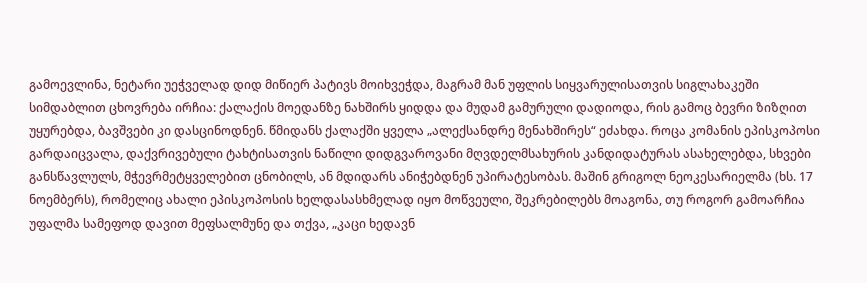გამოევლინა, ნეტარი უეჭველად დიდ მიწიერ პატივს მოიხვეჭდა, მაგრამ მან უფლის სიყვარულისათვის სიგლახაკეში სიმდაბლით ცხოვრება ირჩია: ქალაქის მოედანზე ნახშირს ყიდდა და მუდამ გამურული დადიოდა, რის გამოც ბევრი ზიზღით უყურებდა, ბავშვები კი დასცინოდნენ. წმიდანს ქალაქში ყველა „ალექსანდრე მენახშირეს“ ეძახდა. როცა კომანის ეპისკოპოსი გარდაიცვალა, დაქვრივებული ტახტისათვის ნაწილი დიდგვაროვანი მღვდელმსახურის კანდიდატურას ასახელებდა, სხვები განსწავლულს, მჭევრმეტყველებით ცნობილს, ან მდიდარს ანიჭებდნენ უპირატესობას. მაშინ გრიგოლ ნეოკესარიელმა (ხს. 17 ნოემბერს), რომელიც ახალი ეპისკოპოსის ხელდასასხმელად იყო მოწვეული, შეკრებილებს მოაგონა, თუ როგორ გამოარჩია უფალმა სამეფოდ დავით მეფსალმუნე და თქვა, „კაცი ხედავნ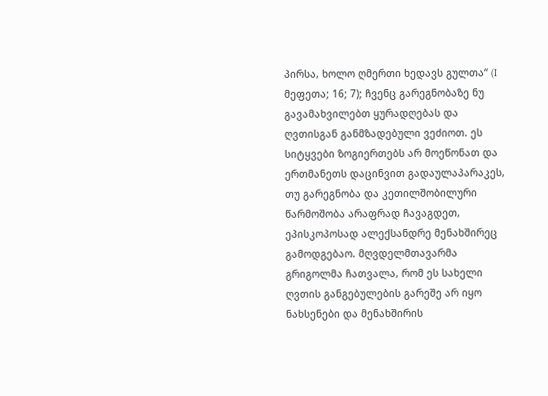პირსა, ხოლო ღმერთი ხედავს გულთა“ (I მეფეთა; 16; 7); ჩვენც გარეგნობაზე ნუ გავამახვილებთ ყურადღებას და ღვთისგან განმზადებული ვეძიოთ. ეს სიტყვები ზოგიერთებს არ მოეწონათ და ერთმანეთს დაცინვით გადაულაპარაკეს, თუ გარეგნობა და კეთილშობილური წარმოშობა არაფრად ჩავაგდეთ, ეპისკოპოსად ალექსანდრე მენახშირეც გამოდგებაო. მღვდელმთავარმა გრიგოლმა ჩათვალა, რომ ეს სახელი ღვთის განგებულების გარეშე არ იყო ნახსენები და მენახშირის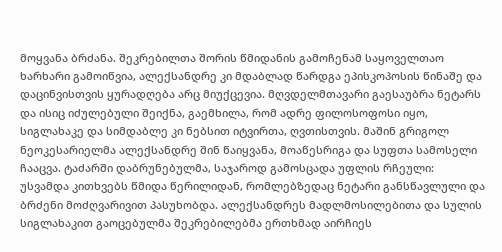მოყვანა ბრძანა. შეკრებილთა შორის წმიდანის გამოჩენამ საყოველთაო ხარხარი გამოიწვია, ალექსანდრე კი მდაბლად წარდგა ეპისკოპოსის წინაშე და დაცინვისთვის ყურადღება არც მიუქცევია. მღვდელმთავარი გაესაუბრა ნეტარს და ისიც იძულებული შეიქნა, გაემხილა, რომ ადრე ფილოსოფოსი იყო, სიგლახაკე და სიმდაბლე კი ნებსით იტვირთა, ღვთისთვის. მაშინ გრიგოლ ნეოკესარიელმა ალექსანდრე შინ წაიყვანა, მოაწესრიგა და სუფთა სამოსელი ჩააცვა. ტაძარში დაბრუნებულმა, საჯაროდ გამოსცადა უფლის რჩეული: უსვამდა კითხვებს წმიდა წერილიდან, რომლებზედაც ნეტარი განსწავლული და ბრძენი მოძღვარივით პასუხობდა. ალექსანდრეს მადლმოსილებითა და სულის სიგლახაკით გაოცებულმა შეკრებილებმა ერთხმად აირჩიეს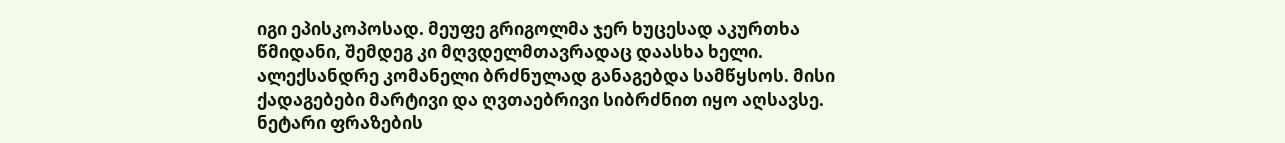იგი ეპისკოპოსად. მეუფე გრიგოლმა ჯერ ხუცესად აკურთხა წმიდანი, შემდეგ კი მღვდელმთავრადაც დაასხა ხელი. ალექსანდრე კომანელი ბრძნულად განაგებდა სამწყსოს. მისი ქადაგებები მარტივი და ღვთაებრივი სიბრძნით იყო აღსავსე. ნეტარი ფრაზების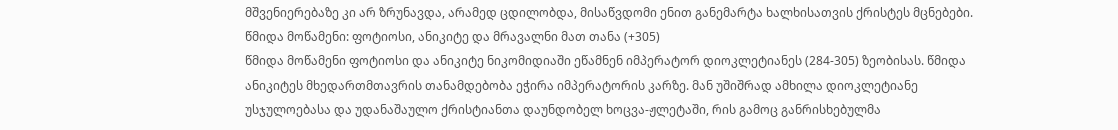მშვენიერებაზე კი არ ზრუნავდა, არამედ ცდილობდა, მისაწვდომი ენით განემარტა ხალხისათვის ქრისტეს მცნებები.
წმიდა მოწამენი: ფოტიოსი, ანიკიტე და მრავალნი მათ თანა (+305)
წმიდა მოწამენი ფოტიოსი და ანიკიტე ნიკომიდიაში ეწამნენ იმპერატორ დიოკლეტიანეს (284-305) ზეობისას. წმიდა ანიკიტეს მხედართმთავრის თანამდებობა ეჭირა იმპერატორის კარზე. მან უშიშრად ამხილა დიოკლეტიანე უსჯულოებასა და უდანაშაულო ქრისტიანთა დაუნდობელ ხოცვა-ჟლეტაში, რის გამოც განრისხებულმა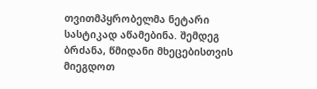თვითმპყრობელმა ნეტარი სასტიკად აწამებინა. შემდეგ ბრძანა, წმიდანი მხეცებისთვის მიეგდოთ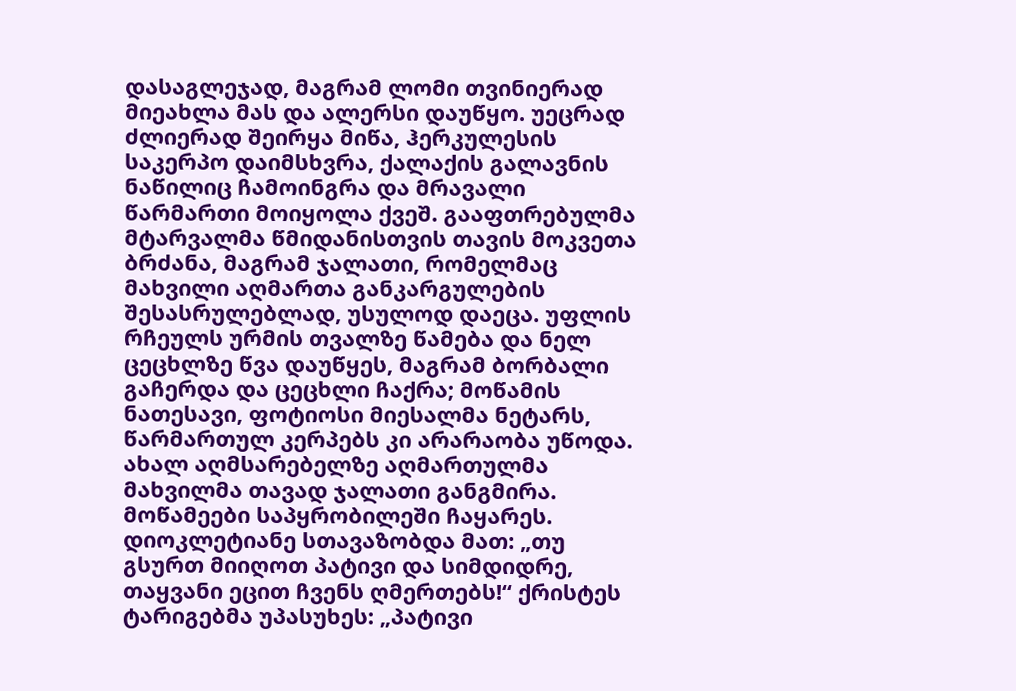დასაგლეჯად, მაგრამ ლომი თვინიერად მიეახლა მას და ალერსი დაუწყო. უეცრად ძლიერად შეირყა მიწა, ჰერკულესის საკერპო დაიმსხვრა, ქალაქის გალავნის ნაწილიც ჩამოინგრა და მრავალი წარმართი მოიყოლა ქვეშ. გააფთრებულმა მტარვალმა წმიდანისთვის თავის მოკვეთა ბრძანა, მაგრამ ჯალათი, რომელმაც მახვილი აღმართა განკარგულების შესასრულებლად, უსულოდ დაეცა. უფლის რჩეულს ურმის თვალზე წამება და ნელ ცეცხლზე წვა დაუწყეს, მაგრამ ბორბალი გაჩერდა და ცეცხლი ჩაქრა; მოწამის ნათესავი, ფოტიოსი მიესალმა ნეტარს, წარმართულ კერპებს კი არარაობა უწოდა. ახალ აღმსარებელზე აღმართულმა მახვილმა თავად ჯალათი განგმირა. მოწამეები საპყრობილეში ჩაყარეს. დიოკლეტიანე სთავაზობდა მათ: „თუ გსურთ მიიღოთ პატივი და სიმდიდრე, თაყვანი ეცით ჩვენს ღმერთებს!“ ქრისტეს ტარიგებმა უპასუხეს: „პატივი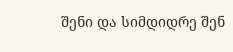შენი და სიმდიდრე შენ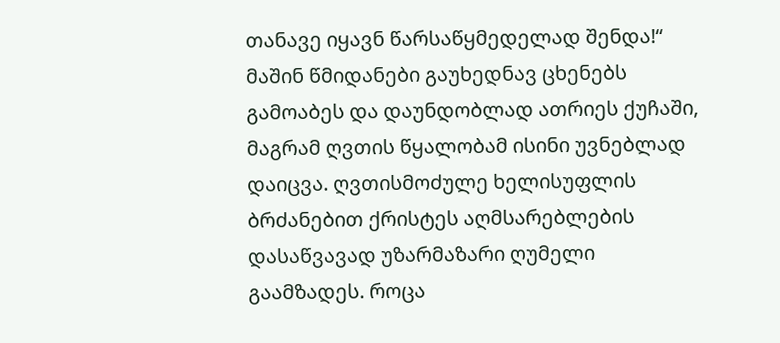თანავე იყავნ წარსაწყმედელად შენდა!“ მაშინ წმიდანები გაუხედნავ ცხენებს გამოაბეს და დაუნდობლად ათრიეს ქუჩაში, მაგრამ ღვთის წყალობამ ისინი უვნებლად დაიცვა. ღვთისმოძულე ხელისუფლის ბრძანებით ქრისტეს აღმსარებლების დასაწვავად უზარმაზარი ღუმელი გაამზადეს. როცა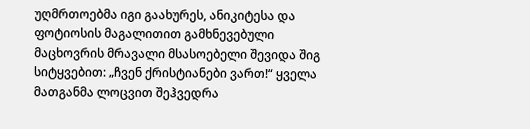უღმრთოებმა იგი გაახურეს, ანიკიტესა და ფოტიოსის მაგალითით გამხნევებული მაცხოვრის მრავალი მსასოებელი შევიდა შიგ სიტყვებით: „ჩვენ ქრისტიანები ვართ!“ ყველა მათგანმა ლოცვით შეჰვედრა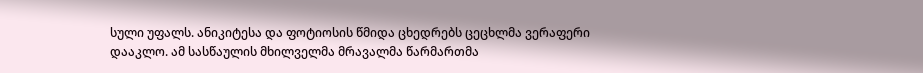სული უფალს. ანიკიტესა და ფოტიოსის წმიდა ცხედრებს ცეცხლმა ვერაფერი დააკლო. ამ სასწაულის მხილველმა მრავალმა წარმართმა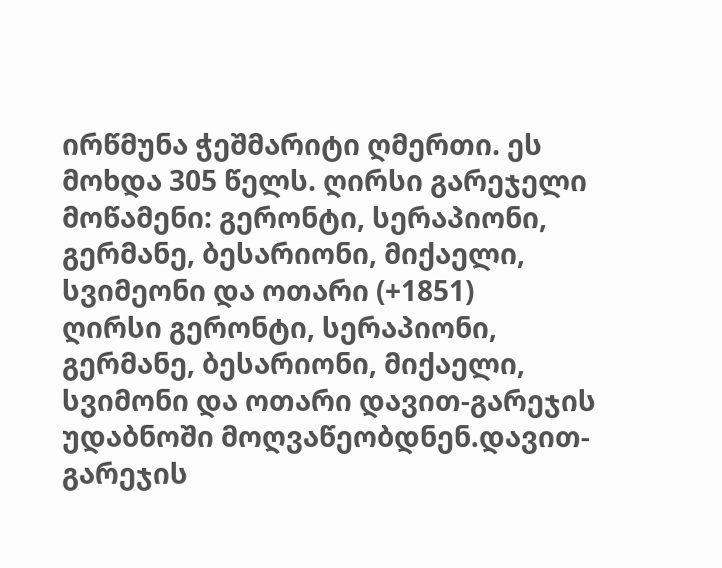ირწმუნა ჭეშმარიტი ღმერთი. ეს მოხდა 305 წელს. ღირსი გარეჯელი მოწამენი: გერონტი, სერაპიონი, გერმანე, ბესარიონი, მიქაელი, სვიმეონი და ოთარი (+1851)
ღირსი გერონტი, სერაპიონი, გერმანე, ბესარიონი, მიქაელი, სვიმონი და ოთარი დავით-გარეჯის უდაბნოში მოღვაწეობდნენ.დავით-გარეჯის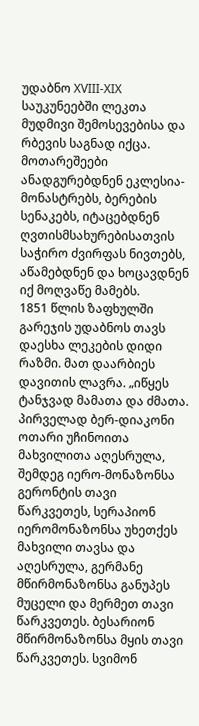უდაბნო XVIII-XIX საუკუნეებში ლეკთა მუდმივი შემოსევებისა და რბევის საგნად იქცა. მოთარეშეები ანადგურებდნენ ეკლესია-მონასტრებს, ბერების სენაკებს, იტაცებდნენ ღვთისმსახურებისათვის საჭირო ძვირფას ნივთებს, აწამებდნენ და ხოცავდნენ იქ მოღვაწე მამებს.
1851 წლის ზაფხულში გარეჯის უდაბნოს თავს დაესხა ლეკების დიდი რაზმი. მათ დაარბიეს დავითის ლავრა. „იწყეს ტანჯვად მამათა და ძმათა. პირველად ბერ-დიაკონი ოთარი უჩინოითა მახვილითა აღესრულა, შემდეგ იერო-მონაზონსა გერონტის თავი წარკვეთეს, სერაპიონ იერომონაზონსა უხეთქეს მახვილი თავსა და აღესრულა, გერმანე მწირმონაზონსა განუპეს მუცელი და მერმეთ თავი წარკვეთეს. ბესარიონ მწირმონაზონსა მყის თავი წარკვეთეს. სვიმონ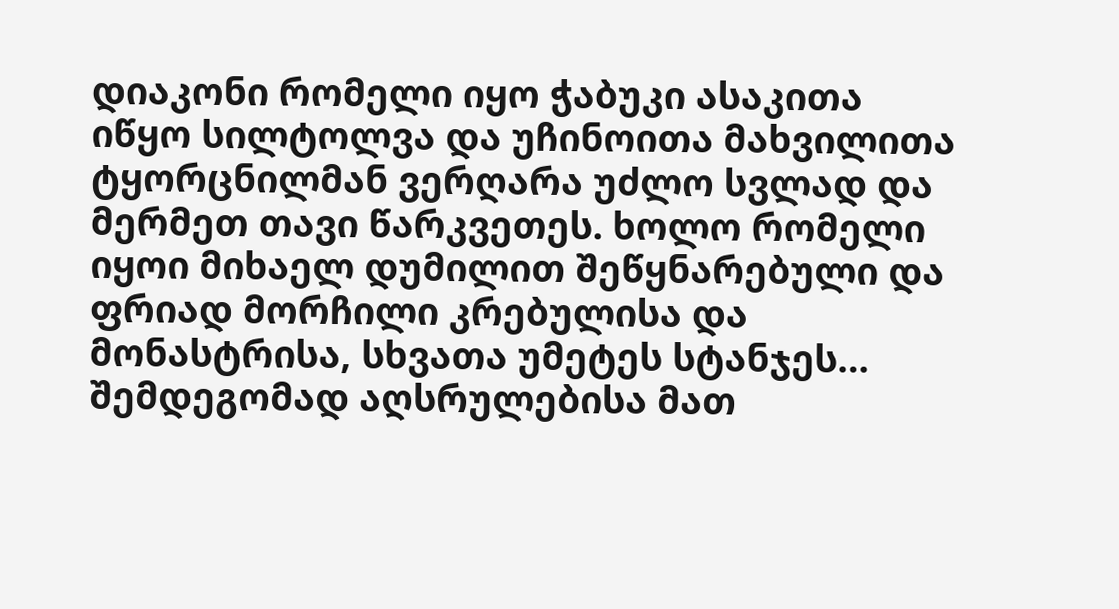დიაკონი რომელი იყო ჭაბუკი ასაკითა იწყო სილტოლვა და უჩინოითა მახვილითა ტყორცნილმან ვერღარა უძლო სვლად და მერმეთ თავი წარკვეთეს. ხოლო რომელი იყოი მიხაელ დუმილით შეწყნარებული და ფრიად მორჩილი კრებულისა და მონასტრისა, სხვათა უმეტეს სტანჯეს…
შემდეგომად აღსრულებისა მათ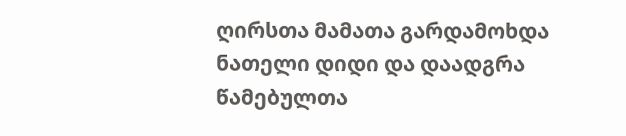ღირსთა მამათა გარდამოხდა ნათელი დიდი და დაადგრა წამებულთა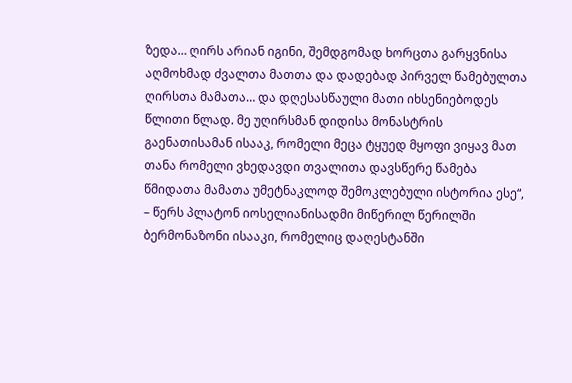ზედა… ღირს არიან იგინი, შემდგომად ხორცთა გარყვნისა აღმოხმად ძვალთა მათთა და დადებად პირველ წამებულთა ღირსთა მამათა… და დღესასწაული მათი იხსენიებოდეს წლითი წლად. მე უღირსმან დიდისა მონასტრის გაენათისამან ისააკ, რომელი მეცა ტყუედ მყოფი ვიყავ მათ თანა რომელი ვხედავდი თვალითა დავსწერე წამება წმიდათა მამათა უმეტნაკლოდ შემოკლებული ისტორია ესე“, – წერს პლატონ იოსელიანისადმი მიწერილ წერილში ბერმონაზონი ისააკი, რომელიც დაღესტანში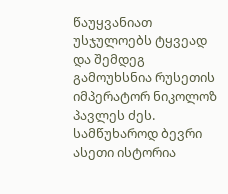წაუყვანიათ უსჯულოებს ტყვეად და შემდეგ გამოუხსნია რუსეთის იმპერატორ ნიკოლოზ პავლეს ძეს.
სამწუხაროდ ბევრი ასეთი ისტორია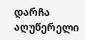დარჩა აღუწერელი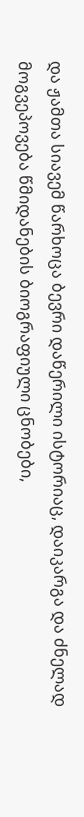და ჟამთა სიავემ წარხოცა ბევრი დაწერილი ისტორიაც, დაიკარგა და ძნელად მოგვეპოვება წმიდანების ბიოგრაფიული ცნობები,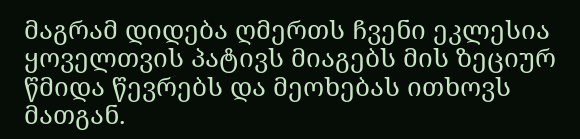მაგრამ დიდება ღმერთს ჩვენი ეკლესია ყოველთვის პატივს მიაგებს მის ზეციურ წმიდა წევრებს და მეოხებას ითხოვს მათგან.